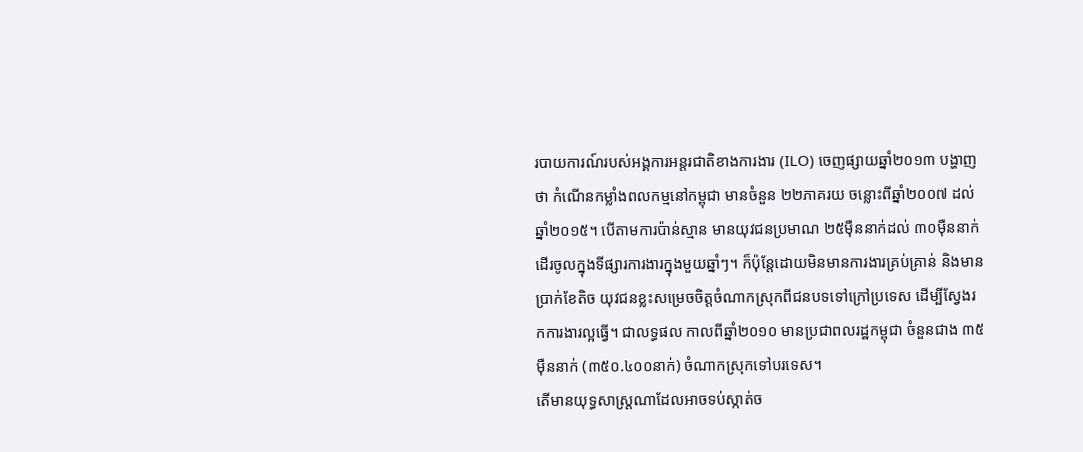របាយការណ៍របស់អង្គការអន្តរជាតិខាងការងារ (ILO) ចេញផ្សាយឆ្នាំ២០១៣ បង្ហាញថា កំណើនកម្លាំងពលកម្មនៅកម្ពុជា មានចំនួន ២២ភាគរយ ចន្លោះពីឆ្នាំ២០០៧ ដល់ឆ្នាំ២០១៥។ បើតាមការប៉ាន់ស្មាន មានយុវជនប្រមាណ ២៥ម៉ឺននាក់ដល់ ៣០ម៉ឺននាក់ ដើរចូលក្នុងទីផ្សារការងារក្នុងមួយឆ្នាំៗ។ ក៏ប៉ុន្តែដោយមិនមានការងារគ្រប់គ្រាន់ និងមានប្រាក់ខែតិច យុវជនខ្លះសម្រេចចិត្តចំណាកស្រុកពីជនបទទៅក្រៅប្រទេស ដើម្បីស្វែងរកការងារល្អធ្វើ។ ជាលទ្ធផល កាលពីឆ្នាំ២០១០ មានប្រជាពលរដ្ឋកម្ពុជា ចំនួនជាង ៣៥ម៉ឺននាក់ (៣៥០.៤០០នាក់) ចំណាកស្រុកទៅបរទេស។
តើមានយុទ្ធសាស្ត្រណាដែលអាចទប់ស្កាត់ច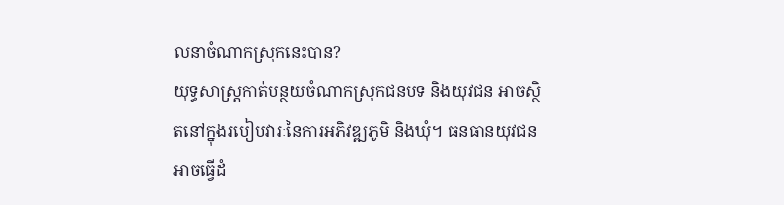លនាចំណាកស្រុកនេះបាន?
យុទ្ធសាស្ត្រកាត់បន្ថយចំណាកស្រុកជនបទ និងយុវជន អាចស្ថិតនៅក្នុងរបៀបវារៈនៃការអភិវឌ្ឍភូមិ និងឃុំ។ ធនធានយុវជន អាចធ្វើដំ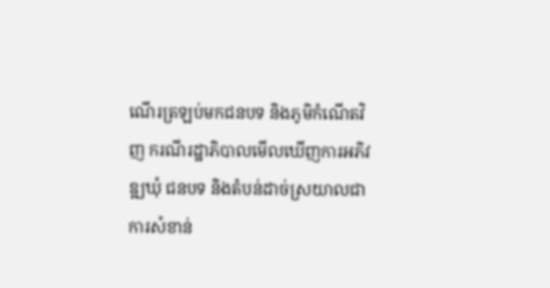ណើរត្រឡប់មកជនបទ និងភូមិកំណើតវិញ ករណីរដ្ឋាភិបាលមើលឃើញការអភិវឌ្ឍឃុំ ជនបទ និងតំបន់ដាច់ស្រយាលជាការសំខាន់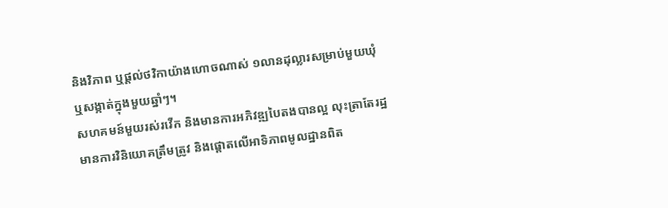និងវិភាព ឬផ្តល់ថវិកាយ៉ាងហោចណាស់ ១លានដុល្លារសម្រាប់មួយឃុំ ឬសង្កាត់ក្នុងមួយឆ្នាំៗ។
សហគមន៍មួយរស់រវើក និងមានការអភិវឌ្ឍបៃតងបានល្អ លុះត្រាតែរដ្ឋមានការវិនិយោគត្រឹមត្រូវ និងផ្ដោតលើអាទិភាពមូលដ្ឋានពិត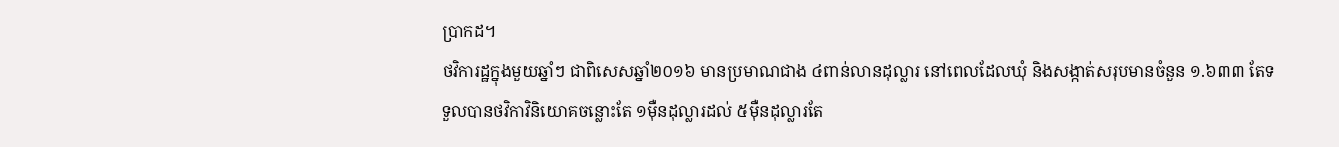ប្រាកដ។
ថវិការដ្ឋក្នុងមួយឆ្នាំៗ ជាពិសេសឆ្នាំ២០១៦ មានប្រមាណជាង ៤ពាន់លានដុល្លារ នៅពេលដែលឃុំ និងសង្កាត់សរុបមានចំនួន ១.៦៣៣ តែទទួលបានថវិកាវិនិយោគចន្លោះតែ ១ម៉ឺនដុល្លារដល់ ៥ម៉ឺនដុល្លារតែ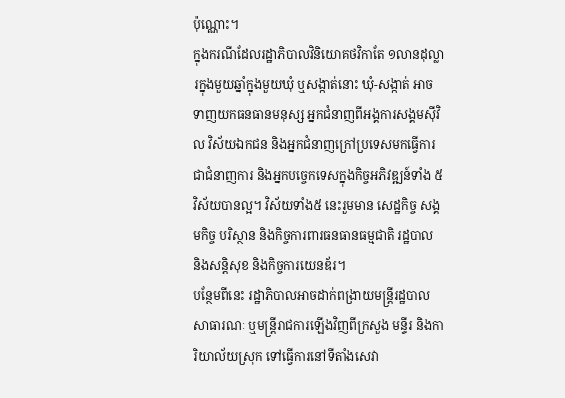ប៉ុណ្ណោះ។
ក្នុងករណីដែលរដ្ឋាភិបាលវិនិយោគថវិកាតែ ១លានដុល្លារក្នុងមួយឆ្នាំក្នុងមួយឃុំ ឬសង្កាត់នោះ ឃុំ-សង្កាត់ អាចទាញយកធនធានមនុស្ស អ្នកជំនាញពីអង្គការសង្គមស៊ីវិល វិស័យឯកជន និងអ្នកជំនាញក្រៅប្រទេសមកធ្វើការជាជំនាញការ និងអ្នកបច្ចេកទេសក្នុងកិច្ចអភិវឌ្ឍន៍ទាំង ៥វិស័យបានល្អ។ វិស័យទាំង៥ នេះរួមមាន សេដ្ឋកិច្ច សង្គមកិច្ច បរិស្ថាន និងកិច្ចការពារធនធានធម្មជាតិ រដ្ឋបាល និងសន្តិសុខ និងកិច្ចការយេនឌ័រ។
បន្ថែមពីនេះ រដ្ឋាភិបាលអាចដាក់ពង្រាយមន្ត្រីរដ្ឋបាលសាធារណៈ ឬមន្ត្រីរាជការឡើងវិញពីក្រសួង មន្ទីរ និងការិយាល័យស្រុក ទៅធ្វើការនៅទីតាំងសេវា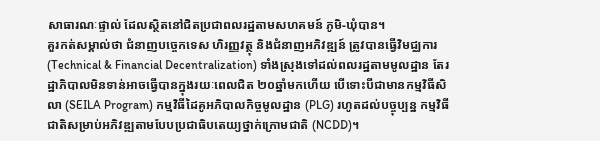សាធារណៈផ្ទាល់ ដែលស្ថិតនៅជិតប្រជាពលរដ្ឋតាមសហគមន៍ ភូមិ-ឃុំបាន។
គួរកត់សម្គាល់ថា ជំនាញបច្ចេកទេស ហិរញ្ញវត្ថុ និងជំនាញអភិវឌ្ឍន៍ ត្រូវបានធ្វើវិមជ្ឈការ (Technical & Financial Decentralization) ទាំងស្រុងទៅដល់ពលរដ្ឋតាមមូលដ្ឋាន តែរដ្ឋាភិបាលមិនទាន់អាចធ្វើបានក្នុងរយៈពេលជិត ២០ឆ្នាំមកហើយ បើទោះបីជាមានកម្មវិធីសិលា (SEILA Program) កម្មវិធីដៃគូអភិបាលកិច្ចមូលដ្ឋាន (PLG) រហូតដល់បច្ចុប្បន្ន កម្មវិធីជាតិសម្រាប់អភិវឌ្ឍតាមបែបប្រជាធិបតេយ្យថ្នាក់ក្រោមជាតិ (NCDD)។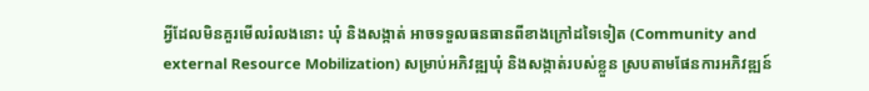អ្វីដែលមិនគួរមើលរំលងនោះ ឃុំ និងសង្កាត់ អាចទទួលធនធានពីខាងក្រៅដទៃទៀត (Community and external Resource Mobilization) សម្រាប់អភិវឌ្ឍឃុំ និងសង្កាត់របស់ខ្លួន ស្របតាមផែនការអភិវឌ្ឍន៍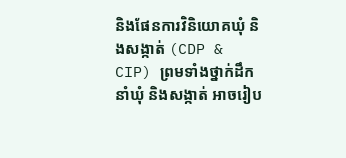និងផែនការវិនិយោគឃុំ និងសង្កាត់ (CDP & CIP) ព្រមទាំងថ្នាក់ដឹកនាំឃុំ និងសង្កាត់ អាចរៀប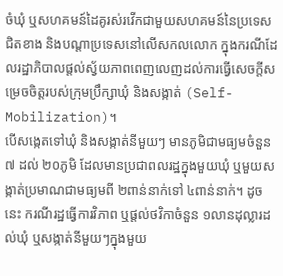ចំឃុំ ឬសហគមន៍ដៃគូរស់រវើកជាមួយសហគមន៍នៃប្រទេសជិតខាង និងបណ្ដាប្រទេសនៅលើសកលលោក ក្នុងករណីដែលរដ្ឋាភិបាលផ្តល់ស្វ័យភាពពេញលេញដល់ការធ្វើសេចក្តីសម្រេចចិត្តរបស់ក្រុមប្រឹក្សាឃុំ និងសង្កាត់ (Self-Mobilization)។
បើសង្កេតទៅឃុំ និងសង្កាត់នីមួយៗ មានភូមិជាមធ្យមចំនួន ៧ ដល់ ២០ភូមិ ដែលមានប្រជាពលរដ្ឋក្នុងមួយឃុំ ឬមួយសង្កាត់ប្រមាណជាមធ្យមពី ២ពាន់នាក់ទៅ ៤ពាន់នាក់។ ដូចនេះ ករណីរដ្ឋធ្វើការវិភាព ឬផ្តល់ថវិកាចំនួន ១លានដុល្លារដល់ឃុំ ឬសង្កាត់នីមួយៗក្នុងមួយ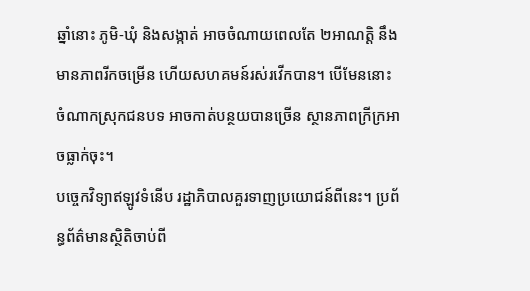ឆ្នាំនោះ ភូមិ-ឃុំ និងសង្កាត់ អាចចំណាយពេលតែ ២អាណត្តិ នឹងមានភាពរីកចម្រើន ហើយសហគមន៍រស់រវើកបាន។ បើមែននោះ ចំណាកស្រុកជនបទ អាចកាត់បន្ថយបានច្រើន ស្ថានភាពក្រីក្រអាចធ្លាក់ចុះ។
បច្ចេកវិទ្យាឥឡូវទំនើប រដ្ឋាភិបាលគួរទាញប្រយោជន៍ពីនេះ។ ប្រព័ន្ធព័ត៌មានស្ថិតិចាប់ពី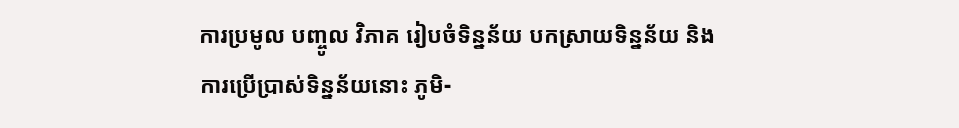ការប្រមូល បញ្ចូល វិភាគ រៀបចំទិន្នន័យ បកស្រាយទិន្នន័យ និងការប្រើប្រាស់ទិន្នន័យនោះ ភូមិ-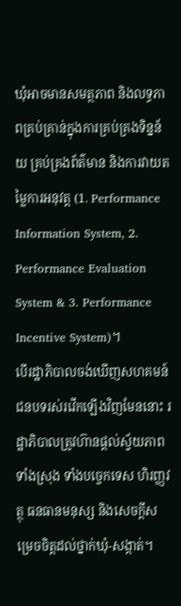ឃុំអាចមានសមត្ថភាព និងលទ្ធភាពគ្រប់គ្រាន់ក្នុងការគ្រប់គ្រងទិន្នន័យ គ្រប់គ្រងព័ត៌មាន និងការវាយតម្លៃការអនុវត្ត (1. Performance Information System, 2. Performance Evaluation System & 3. Performance Incentive System)។
បើរដ្ឋាភិបាលចង់ឃើញសហគមន៍ជនបទរស់រវើកឡើងវិញមែននោះ រដ្ឋាភិបាលត្រូវហ៊ានផ្តល់ស្វ័យភាពទាំងស្រុង ទាំងបច្ចេកទេស ហិរញ្ញវត្ថុ ធនធានមនុស្ស និងសេចក្តីសម្រេចចិត្តដល់ថ្នាក់ឃុំ-សង្កាត់។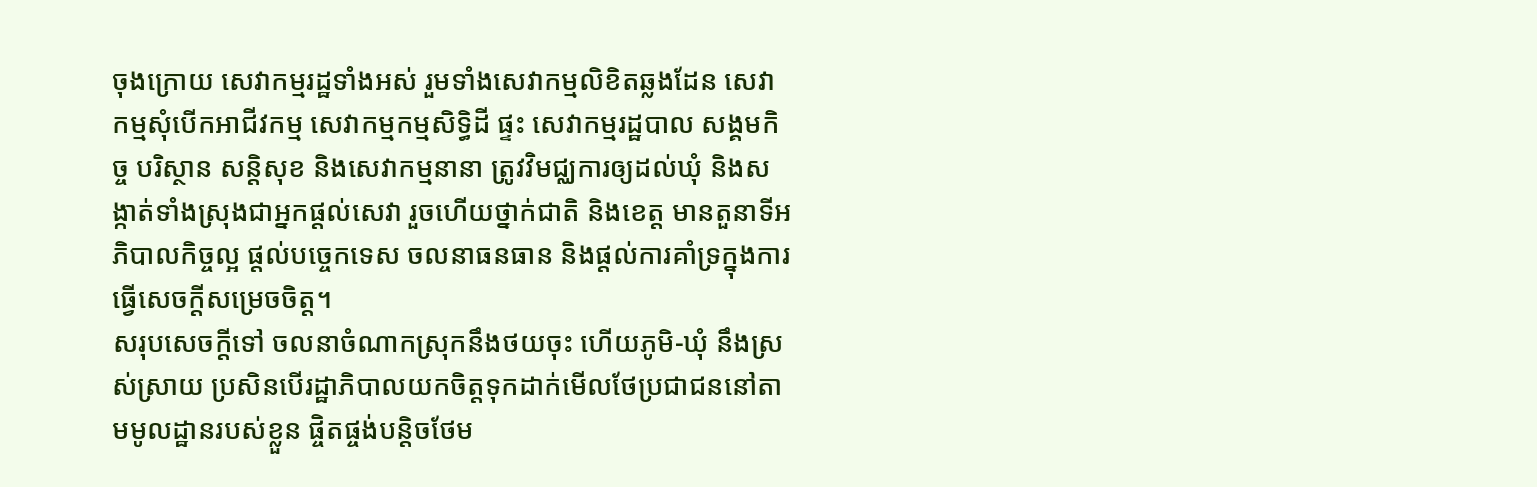ចុងក្រោយ សេវាកម្មរដ្ឋទាំងអស់ រួមទាំងសេវាកម្មលិខិតឆ្លងដែន សេវាកម្មសុំបើកអាជីវកម្ម សេវាកម្មកម្មសិទ្ធិដី ផ្ទះ សេវាកម្មរដ្ឋបាល សង្គមកិច្ច បរិស្ថាន សន្តិសុខ និងសេវាកម្មនានា ត្រូវវិមជ្ឈការឲ្យដល់ឃុំ និងសង្កាត់ទាំងស្រុងជាអ្នកផ្តល់សេវា រួចហើយថ្នាក់ជាតិ និងខេត្ត មានតួនាទីអភិបាលកិច្ចល្អ ផ្តល់បច្ចេកទេស ចលនាធនធាន និងផ្តល់ការគាំទ្រក្នុងការធ្វើសេចក្តីសម្រេចចិត្ត។
សរុបសេចក្តីទៅ ចលនាចំណាកស្រុកនឹងថយចុះ ហើយភូមិ-ឃុំ នឹងស្រស់ស្រាយ ប្រសិនបើរដ្ឋាភិបាលយកចិត្តទុកដាក់មើលថែប្រជាជននៅតាមមូលដ្ឋានរបស់ខ្លួន ផ្ចិតផ្ចង់បន្តិចថែម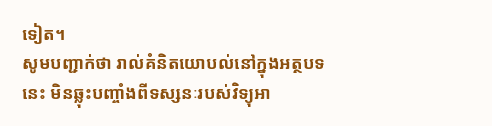ទៀត។
សូមបញ្ជាក់ថា រាល់គំនិតយោបល់នៅក្នុងអត្ថបទនេះ មិនឆ្លុះបញ្ចាំងពីទស្សនៈរបស់វិទ្យុអា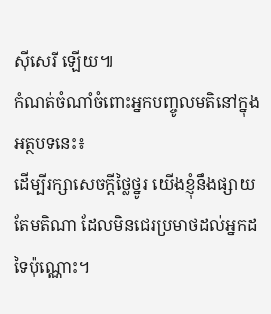ស៊ីសេរី ឡើយ៕
កំណត់ចំណាំចំពោះអ្នកបញ្ចូលមតិនៅក្នុងអត្ថបទនេះ៖
ដើម្បីរក្សាសេចក្ដីថ្លៃថ្នូរ យើងខ្ញុំនឹងផ្សាយតែមតិណា ដែលមិនជេរប្រមាថដល់អ្នកដទៃប៉ុណ្ណោះ។